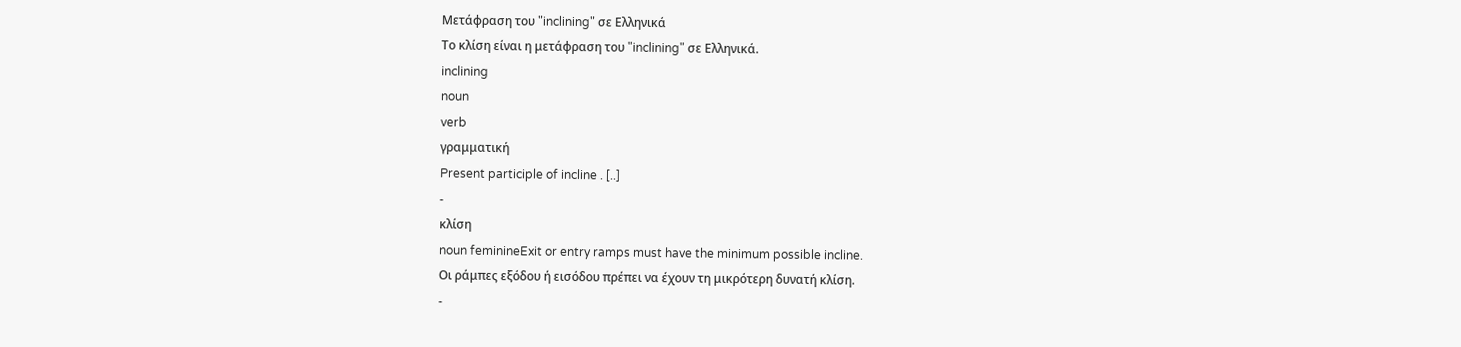Μετάφραση του "inclining" σε Ελληνικά
Το κλίση είναι η μετάφραση του "inclining" σε Ελληνικά.
inclining
noun
verb
γραμματική
Present participle of incline . [..]
-
κλίση
noun feminineExit or entry ramps must have the minimum possible incline.
Οι ράμπες εξόδου ή εισόδου πρέπει να έχουν τη μικρότερη δυνατή κλίση.
-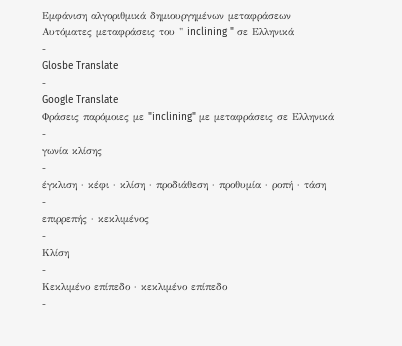Εμφάνιση αλγοριθμικά δημιουργημένων μεταφράσεων
Αυτόματες μεταφράσεις του " inclining " σε Ελληνικά
-
Glosbe Translate
-
Google Translate
Φράσεις παρόμοιες με "inclining" με μεταφράσεις σε Ελληνικά
-
γωνία κλίσης
-
έγκλιση · κέφι · κλίση · προδιάθεση · προθυμία · ροπή · τάση
-
επιρρεπής · κεκλιμένος
-
Κλίση
-
Κεκλιμένο επίπεδο · κεκλιμένο επίπεδο
-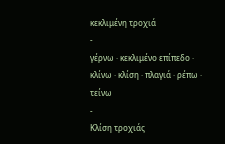κεκλιμένη τροχιά
-
γέρνω · κεκλιμένο επίπεδο · κλίνω · κλίση · πλαγιά · ρέπω · τείνω
-
Κλίση τροχιάς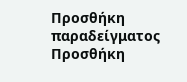Προσθήκη παραδείγματος
Προσθήκη